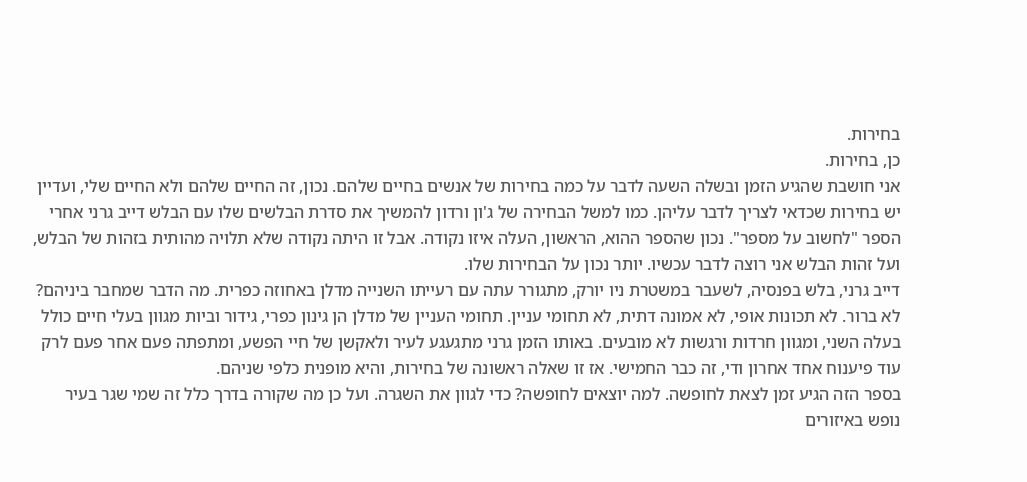בחירות.
כן, בחירות.
אני חושבת שהגיע הזמן ובשלה השעה לדבר על כמה בחירות של אנשים בחיים שלהם. נכון, זה החיים שלהם ולא החיים שלי, ועדיין יש בחירות שכדאי לצריך לדבר עליהן. כמו למשל הבחירה של ג'ון ורדון להמשיך את סדרת הבלשים שלו עם הבלש דייב גרני אחרי הספר "לחשוב על מספר". נכון שהספר ההוא, הראשון, העלה איזו נקודה. אבל זו היתה נקודה שלא תלויה מהותית בזהות של הבלש, ועל זהות הבלש אני רוצה לדבר עכשיו. יותר נכון על הבחירות שלו.
דייב גרני, בלש בפנסיה, לשעבר במשטרת ניו יורק, מתגורר עתה עם רעייתו השנייה מדלן באחוזה כפרית. מה הדבר שמחבר ביניהם? לא ברור. לא תכונות אופי, לא אמונה דתית, לא תחומי עניין. תחומי העניין של מדלן הן גינון כפרי, גידור וביות מגוון בעלי חיים כולל בעלה השני, ומגוון חרדות ורגשות לא מובעים. באותו הזמן גרני מתגעגע לעיר ולאקשן של חיי הפשע, ומתפתה פעם אחר פעם לרק עוד פיענוח אחד אחרון ודי, זה כבר החמישי. אז זו שאלה ראשונה של בחירות, והיא מופנית כלפי שניהם.
בספר הזה הגיע זמן לצאת לחופשה. למה יוצאים לחופשה? כדי לגוון את השגרה. ועל כן מה שקורה בדרך כלל זה שמי שגר בעיר נופש באיזורים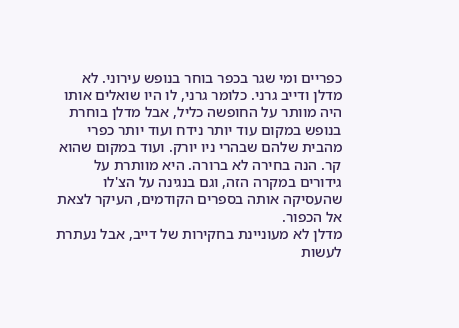כפריים ומי שגר בכפר בוחר בנופש עירוני. לא מדלן ודייב גרני. כלומר גרני, לו היו שואלים אותו היה מוותר על החופשה כליל, אבל מדלן בוחרת בנופש במקום עוד יותר נידח ועוד יותר כפרי מהבית שלהם שבהרי ניו יורק. ועוד במקום שהוא קר. הנה בחירה לא ברורה. היא מוותרת על גידורים במקרה הזה, וגם בנגינה על הצ'לו שהעסיקה אותה בספרים הקודמים, העיקר לצאת אל הכפור.
מדלן לא מעוניינת בחקירות של דייב, אבל נעתרת לעשות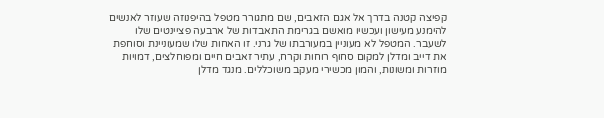קפיצה קטנה בדרך אל אגם הזאבים, שם מתגורר מטפל בהיפנוזה שעוזר לאנשים להימנע מעישון ועכשיו מואשם בגרימת התאבדות של ארבעה פציינטים שלו לשעבר. המטפל לא מעוניין במעורבתו של גרני. זו האחות שלו שמעוניינת וסוחפת את דייב ומדלן למקום סחוף רוחות וקרח, עתיר זאבים חיים ומפוחלצים, דמויות מוזרות ומשונות, והמון מכשירי מעקב משוכללים. מנגד מדלן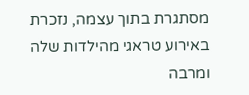מסתגרת בתוך עצמה, נזכרת באירוע טראגי מהילדות שלה ומרבה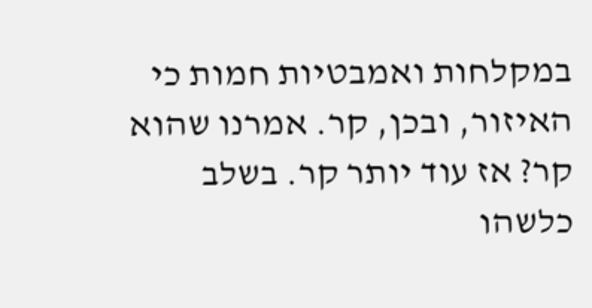במקלחות ואמבטיות חמות כי האיזור, ובכן, קר. אמרנו שהוא קר? אז עוד יותר קר. בשלב כלשהו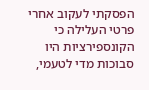הפסקתי לעקוב אחרי פרטי העלילה כי הקונספירציות היו סבוכות מדי לטעמי,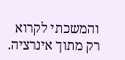והמשכתי לקרוא רק מתוך אינרציה.